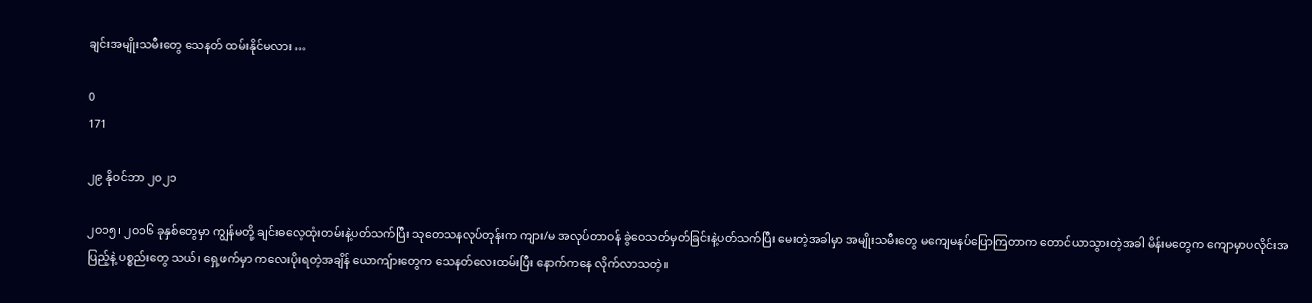ချင်းအမျိုးသမီးတွေ သေနတ် ထမ်းနိုင်မလား …

0
171

၂၉ နိုဝင်ဘာ ၂၀၂၁

၂ဝ၁၅၊ ၂ဝ၁၆ ခုနှစ်တွေမှာ ကျွန်မတို့ ချင်းဓလေ့ထုံးတမ်းနဲ့ပတ်သက်ပြီး သုတေသနလုပ်တုန်းက ကျား/မ အလုပ်တာဝန် ခွဲဝေသတ်မှတ်ခြင်းနဲ့ပတ်သက်ပြီး မေးတဲ့အခါမှာ အမျိုးသမီးတွေ မကျေမနပ်ပြောကြတာက တောင်ယာသွားတဲ့အခါ မိန်းမတွေက ကျောမှာပလိုင်းအပြည့်နဲ့ ပစ္စည်းတွေ သယ်၊ ရှေ့ဖက်မှာ ကလေးပိုးရတဲ့အချိန် ယောကျ်ားတွေက သေနတ်လေးထမ်းပြီး နောက်ကနေ လိုက်လာသတဲ့။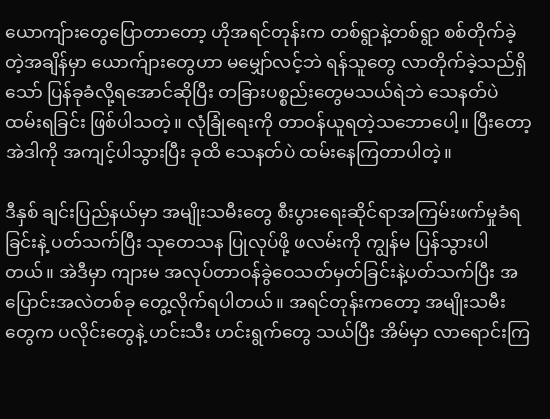ယောကျ်ားတွေပြောတာတော့ ဟိုအရင်တုန်းက တစ်ရွာနဲ့တစ်ရွာ စစ်တိုက်ခဲ့တဲ့အချိန်မှာ ယောက်ျားတွေဟာ မမျှော်လင့်ဘဲ ရန်သူတွေ လာတိုက်ခဲ့သည်ရှိသော် ပြန်ခုခံလို့ရအောင်ဆိုပြီး တခြားပစ္စည်းတွေမသယ်ရဲဘဲ သေနတ်ပဲ ထမ်းရခြင်း ဖြစ်ပါသတဲ့။ လုံခြုံရေးကို တာဝန်ယူရတဲ့သဘောပေါ့။ ပြီးတော့ အဲဒါကို အကျင့်ပါသွားပြီး ခုထိ သေနတ်ပဲ ထမ်းနေကြတာပါတဲ့။

ဒီနှစ် ချင်းပြည်နယ်မှာ အမျိုးသမီးတွေ စီးပွားရေးဆိုင်ရာအကြမ်းဖက်မှုခံရခြင်းနဲ့ ပတ်သက်ပြီး သုတေသန ပြုလုပ်ဖို့ ဖလမ်းကို ကျွန်မ ပြန်သွားပါတယ်။ အဲဒီမှာ ကျားမ အလုပ်တာဝန်ခွဲဝေသတ်မှတ်ခြင်းနဲ့ပတ်သက်ပြီး အပြောင်းအလဲတစ်ခု တွေ့လိုက်ရပါတယ်။ အရင်တုန်းကတော့ အမျိုးသမီးတွေက ပလိုင်းတွေနဲ့ ဟင်းသီး ဟင်းရွက်တွေ သယ်ပြီး အိမ်မှာ လာရောင်းကြ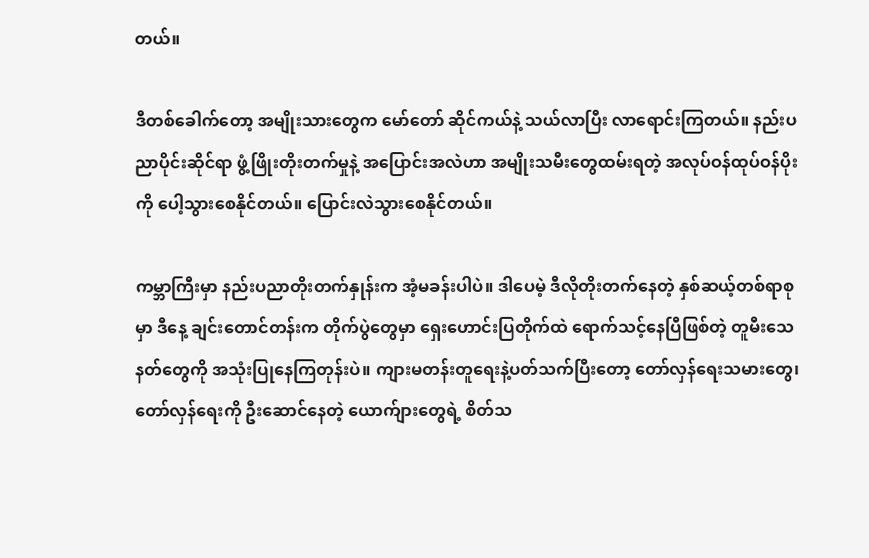တယ်။

ဒီတစ်ခေါက်တော့ အမျိုးသားတွေက မော်တော် ဆိုင်ကယ်နဲ့ သယ်လာပြီး လာရောင်းကြတယ်။ နည်းပညာပိုင်းဆိုင်ရာ ဖွံ့ဖြိုးတိုးတက်မှုနဲ့ အပြောင်းအလဲဟာ အမျိုးသမီးတွေထမ်းရတဲ့ အလုပ်ဝန်ထုပ်ဝန်ပိုးကို ပေါ့သွားစေနိုင်တယ်။ ပြောင်းလဲသွားစေနိုင်တယ်။

ကမ္ဘာကြီးမှာ နည်းပညာတိုးတက်နှုန်းက အံ့မခန်းပါပဲ။ ဒါပေမဲ့ ဒီလိုတိုးတက်နေတဲ့ နှစ်ဆယ့်တစ်ရာစုမှာ ဒီနေ့ ချင်းတောင်တန်းက တိုက်ပွဲတွေမှာ ရှေးဟောင်းပြတိုက်ထဲ ရောက်သင့်နေပြီဖြစ်တဲ့ တူမီးသေနတ်တွေကို အသုံးပြုနေကြတုန်းပဲ။ ကျားမတန်းတူရေးနဲ့ပတ်သက်ပြီးတော့ တော်လှန်ရေးသမားတွေ၊ တော်လှန်ရေးကို ဦးဆောင်နေတဲ့ ယောက်ျားတွေရဲ့ စိတ်သ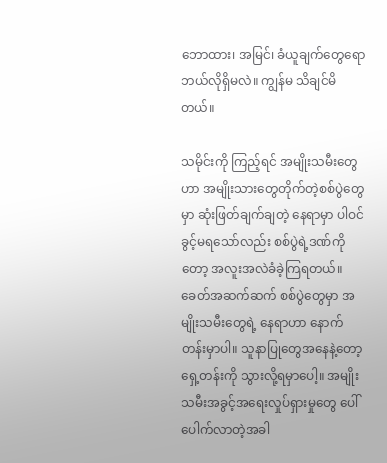ဘောထား၊ အမြင်၊ ခံယူချက်တွေရော ဘယ်လိုရှိမလဲ။ ကျွန်မ သိချင်မိတယ်။

သမိုင်းကို ကြည့်ရင် အမျိုးသမီးတွေဟာ အမျိုးသားတွေတိုက်တဲ့စစ်ပွဲတွေမှာ ဆုံးဖြတ်ချက်ချတဲ့ နေရာမှာ ပါဝင်ခွင့်မရသော်လည်း စစ်ပွဲရဲ့ဒဏ်ကိုတော့ အလူးအလဲခံခဲ့ကြရတယ်။ ခေတ်အဆက်ဆက် စစ်ပွဲတွေမှာ အမျိုးသမီးတွေရဲ့ နေရာဟာ နောက်တန်းမှာပါ။ သူနာပြုတွေအနေနဲ့တော့ ရှေ့တန်းကို သွားလို့ရမှာပေါ့။ အမျိုးသမီးအခွင့်အရေးလှုပ်ရှားမှုတွေ ပေါ်ပေါက်လာတဲ့အခါ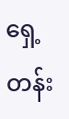ရှေ့တန်း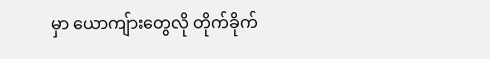မှာ ယောကျ်ားတွေလို တိုက်ခိုက်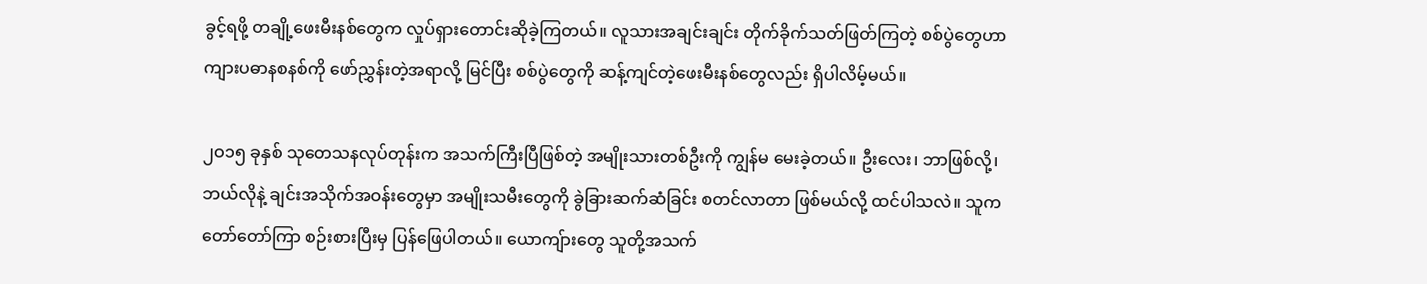ခွင့်ရဖို့ တချို့ဖေးမီးနစ်တွေက လှုပ်ရှားတောင်းဆိုခဲ့ကြတယ်။ လူသားအချင်းချင်း တိုက်ခိုက်သတ်ဖြတ်ကြတဲ့ စစ်ပွဲတွေဟာ ကျားပဓာနစနစ်ကို ဖော်ညွှန်းတဲ့အရာလို့ မြင်ပြီး စစ်ပွဲတွေကို ဆန့်ကျင်တဲ့ဖေးမီးနစ်တွေလည်း ရှိပါလိမ့်မယ်။

၂ဝ၁၅ ခုနှစ် သုတေသနလုပ်တုန်းက အသက်ကြီးပြီဖြစ်တဲ့ အမျိုးသားတစ်ဦးကို ကျွန်မ မေးခဲ့တယ်။ ဦးလေး၊ ဘာဖြစ်လို့၊ ဘယ်လိုနဲ့ ချင်းအသိုက်အဝန်းတွေမှာ အမျိုးသမီးတွေကို ခွဲခြားဆက်ဆံခြင်း စတင်လာတာ ဖြစ်မယ်လို့ ထင်ပါသလဲ။ သူက တော်တော်ကြာ စဉ်းစားပြီးမှ ပြန်ဖြေပါတယ်။ ယောကျ်ားတွေ သူတို့အသက်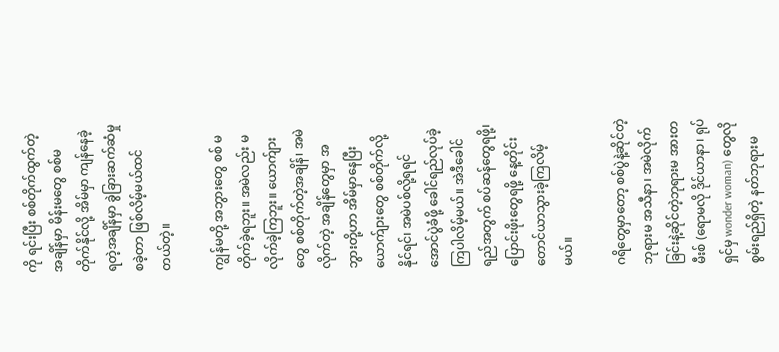ကို ရင်းပြီး စစ်တိုက်ထွက်တဲ့အချိန်မှာ မိန်းမတွေ စစ်မတိုက်နိုင်လို့ အိမ်မှာ ကျန်နေခဲ့ရတဲ့အချိန်မှာ ခွဲခြားဆက်ဆံမှုစခဲ့တာ ဖြစ်လိမ့်မယ်ထင်တယ်တဲ့။

ကျွန်မတို့ အဘွားတွေ စစ် မတိုက်ခဲ့ရဘူး။ အမဲလည်း မလိုက်ခဲ့ကြဘူး။ ယောက်ျားတွေ စစ်တိုက်တဲ့အချိန်၊ အမဲလိုက်တဲ့ အချိန်တွေမှာ အဘွားတို့ဟာ အိမ်မှာနေပြီး ယောက်ျားတွေ စစ်တိုက်လို့ နိုင်ရင်၊ အမဲပစ်လို့ရရင် အောင်ပွဲခံဖို့ ခေါင်ရည်လုပ်ခဲ့ကြပါလိမ့်မယ်။ အဲဒီခေါင်ရည်အတွက် စပ်ဆန်တွေရဖို့၊ ပြောင်းဖိုးတွေရဖို့ နေ့တိုင်း တောင်ယာသွားခဲ့ကြလိမ့်မယ်။

ဂရိတွေမှာတော့ စစ်ပွဲနဲ့ဆိုင်တဲ့ဘုရားမ အသီနာ၊ အမဲလိုက်ခြင်းနဲ့ဆိုင်တဲ့ဘုရားမ အားတမီးစ် (ရောမလို ဒိုင်ယာနာ၊ ရုပ်ရှင်မှ wonder woman) တွေလို စွမ်းရည်ရှိတဲ့ နတ်ဘုရားမ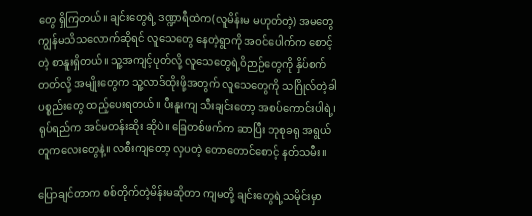တွေ ရှိကြတယ်။ ချင်းတွေရဲ့ ဒဏ္ဍာရီထဲက(လူမိန်းမ မဟုတ်တဲ့) အမတွေ ကျွန်မသိသလောက်ဆိုရင် လူသေတွေ နေတဲ့ရွာကို အဝင်ပေါက်က စောင့်တဲ့ စာနူးရှိတယ်။ သူ့အကျင့်ပုတ်လို့ လူသေတွေရဲ့ဝိဉာဉ်တွေကို နှိပ်စက်တတ်လို့ အမျိုးတွေက သူ့လာဒ်ထိုးဖို့အတွက် လူသေတွေကို သဂြိုလ်တဲ့ခါ ပစ္စည်းတွေ ထည့်ပေးရတယ်။ ပီးနူးကျ သီးချင်းတော့ အစပ်ကောင်းပါရဲ့၊ ရုပ်ရည်က အင်မတန်းဆိုး ဆိုပဲ။ ခြေတစ်ဖက်က ဆာပြီး ဘုစုခရု အရွယ်တူကလေးတွေနဲ့။ လစီးကျတော့ လှပတဲ့ တောတောင်စောင့် နတ်သမီး။

ပြောချင်တာက စစ်တိုက်တဲ့မိန်းမဆိုတာ ကျမတို့ ချင်းတွေရဲ့သမိုင်းမှာ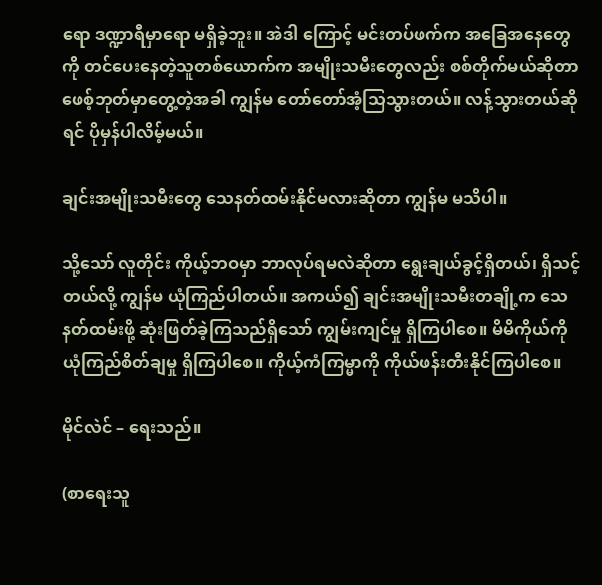ရော ဒဏ္ဍာရီမှာရော မရှိခဲ့ဘူး။ အဲဒါ ကြောင့် မင်းတပ်ဖက်က အခြေအနေတွေကို တင်ပေးနေတဲ့သူတစ်ယောက်က အမျိုးသမီးတွေလည်း စစ်တိုက်မယ်ဆိုတာ ဖေစ့်ဘုတ်မှာတွေ့တဲ့အခါ ကျွန်မ တော်တော်အံ့သြသွားတယ်။ လန့်သွားတယ်ဆိုရင် ပိုမှန်ပါလိမ့်မယ်။

ချင်းအမျိုးသမီးတွေ သေနတ်ထမ်းနိုင်မလားဆိုတာ ကျွန်မ မသိပါ။

သို့သော် လူတိုင်း ကိုယ့်ဘဝမှာ ဘာလုပ်ရမလဲဆိုတာ ရွေးချယ်ခွင့်ရှိတယ်၊ ရှိသင့်တယ်လို့ ကျွန်မ ယုံကြည်ပါတယ်။ အကယ်၍ ချင်းအမျိုးသမီးတချို့က သေနတ်ထမ်းဖို့ ဆုံးဖြတ်ခဲ့ကြသည်ရှိသော် ကျွမ်းကျင်မှု ရှိကြပါစေ။ မိမိကိုယ်ကို ယုံကြည်စိတ်ချမှု ရှိကြပါစေ။ ကိုယ့်ကံကြမ္မာကို ကိုယ်ဖန်းတီးနိုင်ကြပါစေ။

မိုင်လဲင် – ရေးသည်။

(စာရေးသူ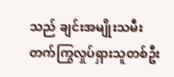သည် ချင်းအမျိုးသမီးတက်ကြွလှုပ်ရှားသူတစ်ဦး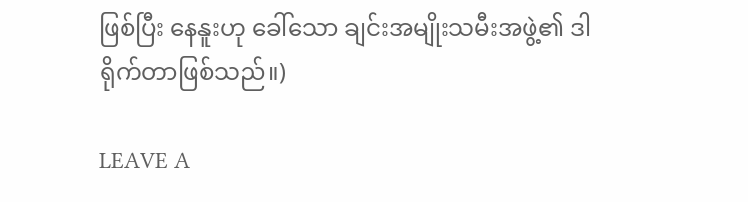ဖြစ်ပြီး နေနူးဟု ခေါ်သော ချင်းအမျိုးသမီးအဖွဲ့၏ ဒါရိုက်တာဖြစ်သည်။)

LEAVE A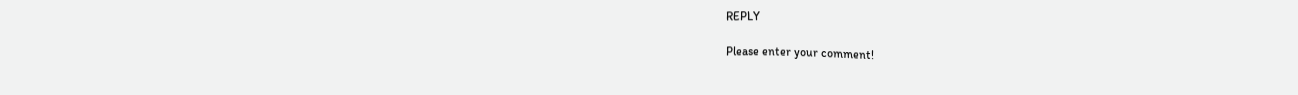REPLY

Please enter your comment!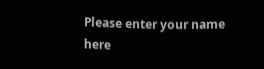Please enter your name here